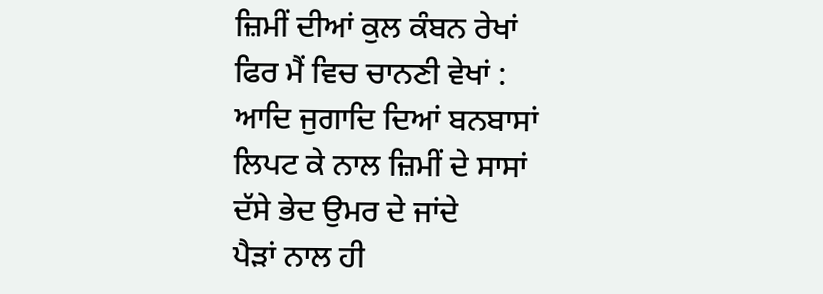ਜ਼ਿਮੀਂ ਦੀਆਂ ਕੁਲ ਕੰਬਨ ਰੇਖਾਂ
ਫਿਰ ਮੈਂ ਵਿਚ ਚਾਨਣੀ ਵੇਖਾਂ :
ਆਦਿ ਜੁਗਾਦਿ ਦਿਆਂ ਬਨਬਾਸਾਂ
ਲਿਪਟ ਕੇ ਨਾਲ ਜ਼ਿਮੀਂ ਦੇ ਸਾਸਾਂ
ਦੱਸੇ ਭੇਦ ਉਮਰ ਦੇ ਜਾਂਦੇ
ਪੈੜਾਂ ਨਾਲ ਹੀ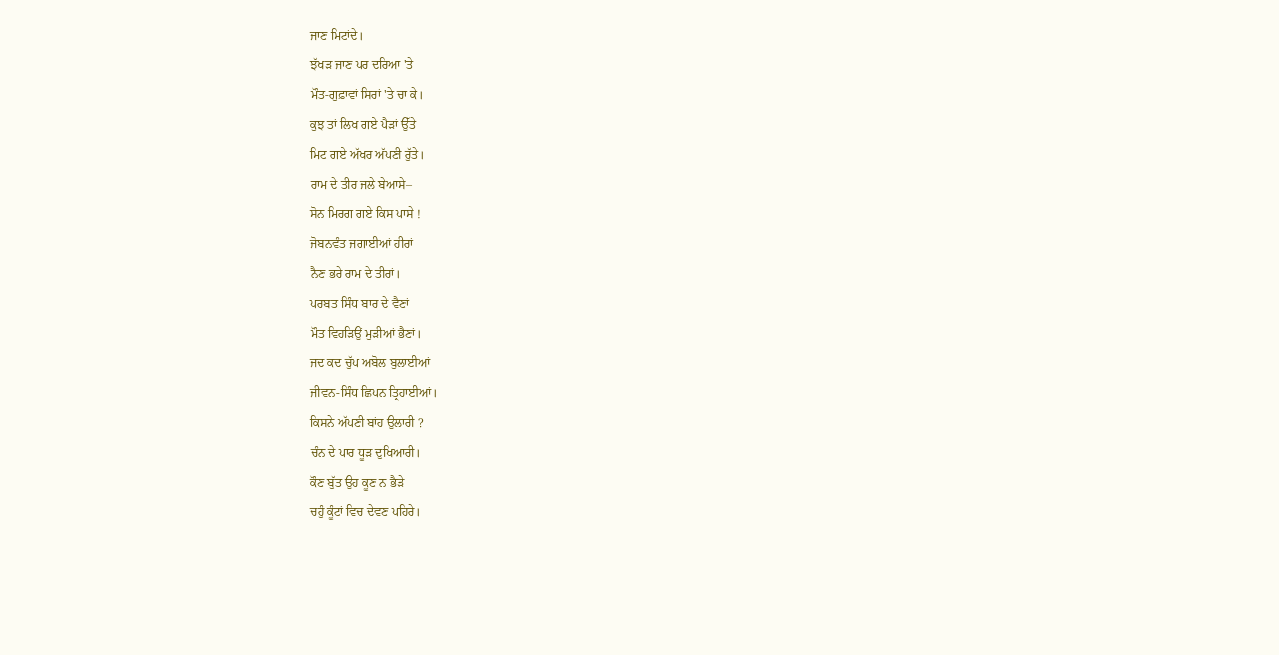ਜਾਣ ਮਿਟਾਂਦੇ।
ਝੱਖੜ ਜਾਣ ਪਰ ਦਰਿਆ 'ਤੇ
ਮੌਤ-ਗੁਫ਼ਾਵਾਂ ਸਿਰਾਂ 'ਤੇ ਚਾ ਕੇ।
ਕੁਝ ਤਾਂ ਲਿਖ ਗਏ ਪੈੜਾਂ ਉੱਤੇ
ਮਿਟ ਗਏ ਅੱਖਰ ਅੱਪਣੀ ਰੁੱਤੇ।
ਰਾਮ ਦੇ ਤੀਰ ਜਲੇ ਬੇਆਸੇ–
ਸੋਨ ਮਿਰਗ ਗਏ ਕਿਸ ਪਾਸੇ !
ਜੋਬਨਵੰਤ ਜਗਾਈਆਂ ਹੀਰਾਂ
ਨੈਣ ਭਰੇ ਰਾਮ ਦੇ ਤੀਰਾਂ।
ਪਰਬਤ ਸਿੰਧ ਬਾਰ ਦੇ ਵੈਣਾਂ
ਮੌਤ ਵਿਹੜਿਉਂ ਮੁੜੀਆਂ ਭੈਣਾਂ।
ਜਦ ਕਦ ਚੁੱਪ ਅਬੋਲ ਬੁਲਾਈਆਂ
ਜੀਵਨ-ਸਿੰਧ ਛਿਪਨ ਤ੍ਰਿਹਾਈਆਂ।
ਕਿਸਨੇ ਅੱਪਣੀ ਬਾਂਹ ਉਲਾਰੀ ?
ਚੰਨ ਦੇ ਪਾਰ ਧੂੜ ਦੁਖਿਆਰੀ।
ਕੌਣ ਬੁੱਤ ਉਹ ਕੂਣ ਨ ਭੈੜੇ
ਚਹੁੰ ਕੂੰਟਾਂ ਵਿਚ ਦੇਵਣ ਪਹਿਰੇ।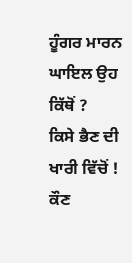ਹੂੰਗਰ ਮਾਰਨ ਘਾਇਲ ਉਹ ਕਿੱਥੋਂ ?
ਕਿਸੇ ਭੈਣ ਦੀ ਖਾਰੀ ਵਿੱਚੋਂ !
ਕੌਣ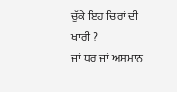ਚੁੱਕੇ ਇਹ ਚਿਰਾਂ ਦੀ ਖਾਰੀ ?
ਜਾਂ ਧਰ ਜਾਂ ਅਸਮਾਨ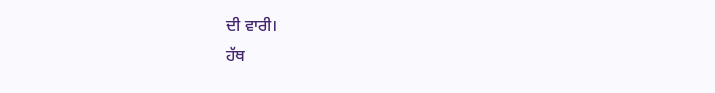ਦੀ ਵਾਰੀ।
ਹੱਥ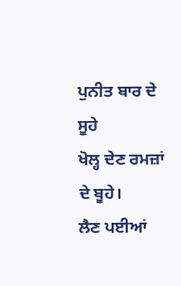ਪੁਨੀਤ ਬਾਰ ਦੇ ਸੂਹੇ
ਖੋਲ੍ਹ ਦੇਣ ਰਮਜ਼ਾਂ ਦੇ ਬੂਹੇ।
ਲੈਣ ਪਈਆਂ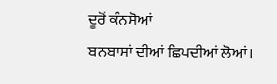ਦੂਰੋਂ ਕੰਨਸੋਆਂ
ਬਨਬਾਸਾਂ ਦੀਆਂ ਛਿਪਦੀਆਂ ਲੋਆਂ।